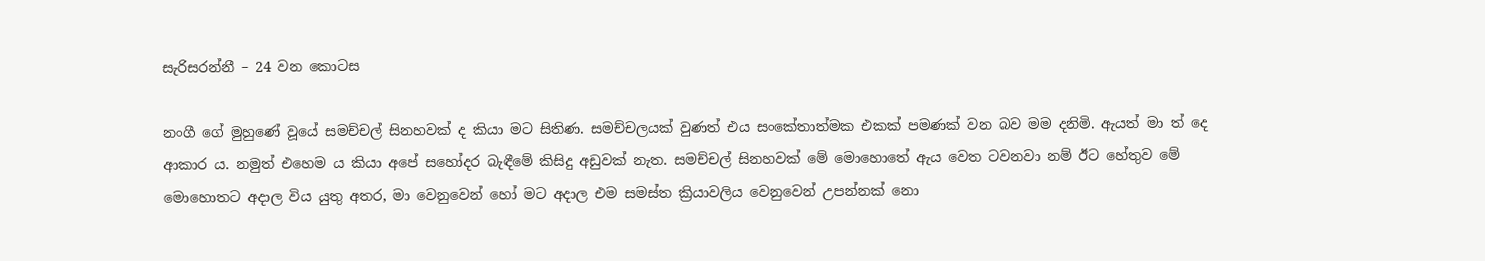සැරිසරන්නී – 24 වන කොටස

නංගී ගේ මුහුණේ වූයේ සමච්චල් සිනහවක් ද කියා මට සිතිණ. සමච්චලයක් වුණත් එය සංකේතාත්මක එකක් පමණක් වන බව මම දනිමි. ඇයත් මා ත් දෙ ආකාර ය. නමුත් එහෙම ය කියා අපේ සහෝදර බැඳීමේ කිසිදු අඩුවක් නැත. සමච්චල් සිනහවක් මේ මොහොතේ ඇය වෙත ටවනවා නම් ඊට හේතුව මේ මොහොතට අදාල විය යුතු අතර, මා වෙනුවෙන් හෝ මට අදාල එම සමස්ත ක්‍රියාවලිය වෙනුවෙන් උපන්නක් නො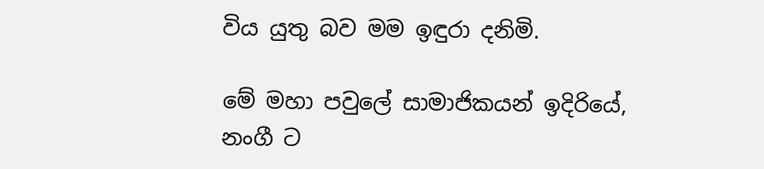විය යුතු බව මම ඉඳුරා දනිමි.

මේ මහා පවුලේ සාමාජිකයන් ඉදිරියේ, නංගී ට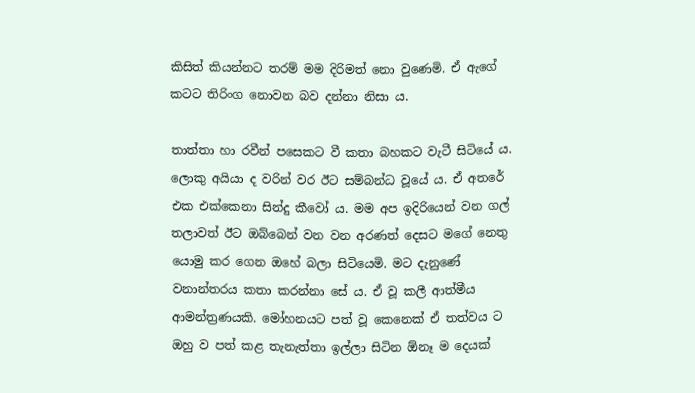කිසිත් කියන්නට තරම් මම දිරිමත් නො වුණෙමි. ඒ ඇගේ කටට තිරිංග නොවන බව දන්නා නිසා ය.

තාත්තා හා රවීන් පසෙකට වී කතා බහකට වැටී සිටියේ ය. ලොකු අයියා ද වරින් වර ඊට සම්බන්ධ වූයේ ය. ඒ අතරේ එක එක්කෙනා සින්දු කීවෝ ය. මම අප ඉදිරියෙන් වන ගල් තලාවත් ඊට ඔබ්බෙන් වන වන අරණත් දෙසට මගේ නෙතු යොමු කර ගෙන ඔහේ බලා සිටියෙමි. මට දැනුණේ වනාන්තරය කතා කරන්නා සේ ය. ඒ වූ කලී ආත්මීය ආමන්ත්‍රණයකි. මෝහනයට පත් වූ කෙනෙක් ඒ තත්වය ට ඔහු ව පත් කළ තැනැත්තා ඉල්ලා සිටින ඕනෑ ම දෙයක්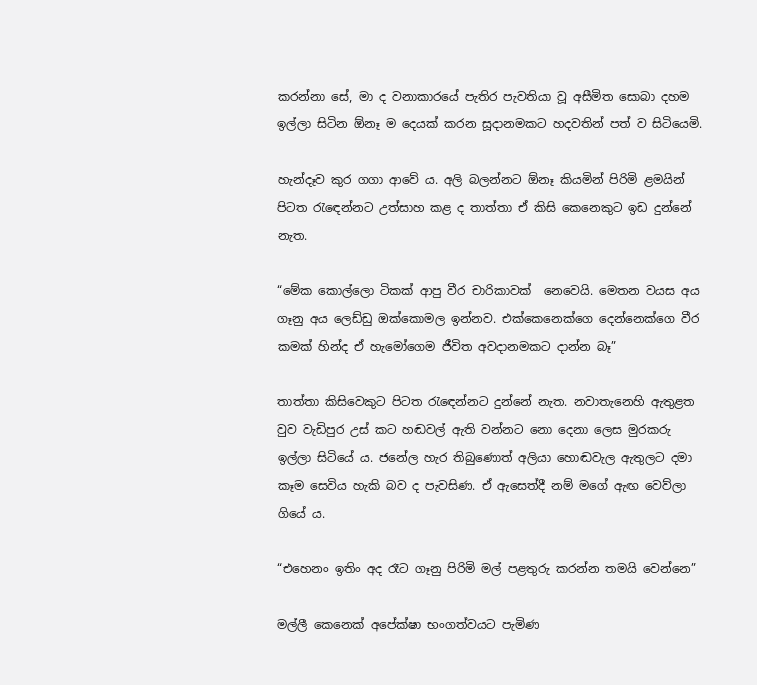කරන්නා සේ, මා ද වනාකාරයේ පැතිර පැවතියා වූ අසීමිත සොබා දහම ඉල්ලා සිටින ඕනෑ ම දෙයක් කරන සූදානමකට හදවතින් පත් ව සිටියෙමි.

හැන්දෑව කුර ගගා ආවේ ය. අලි බලන්නට ඕනෑ කියමින් පිරිමි ළමයින් පිටත රැඳෙන්නට උත්සාහ කළ ද තාත්තා ඒ කිසි කෙනෙකුට ඉඩ දුන්නේ නැත.

“මේක කොල්ලො ටිකක් ආපු වීර චාරිකාවක්  නෙවෙයි. මෙතන වයස අය ගෑනු අය ලෙඩ්ඩු ඔක්කොමල ඉන්නව. එක්කෙනෙක්ගෙ දෙන්නෙක්ගෙ වීර කමක් හින්ද ඒ හැමෝගෙම ජීවිත අවදානමකට දාන්න බෑ”

තාත්තා කිසිවෙකුට පිටත රැඳෙන්නට දුන්නේ නැත. නවාතැනෙහි ඇතුළත වුව වැඩිපුර උස් කට හඬවල් ඇති වන්නට නො දෙනා ලෙස මුරකරු ඉල්ලා සිටියේ ය. ජනේල හැර තිබුණොත් අලියා හොඬවැල ඇතුලට දමා කෑම සෙවිය හැකි බව ද පැවසිණ. ඒ ඇසෙත්දී නම් මගේ ඇඟ වෙව්ලා ගියේ ය.

“එහෙනං ඉතිං අද රෑට ගෑනු පිරිමි මල් පළතුරු කරන්න තමයි වෙන්නෙ”

මල්ලී කෙනෙක් අපේක්ෂා භංගත්වයට පැමිණ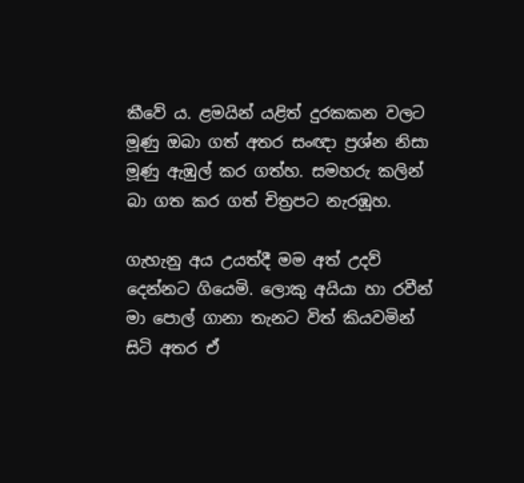කීවේ ය. ළමයින් යළිත් දුරකකන වලට මූණු ඔබා ගත් අතර සංඥා ප්‍රශ්න නිසා මූණු ඇඹුල් කර ගත්හ. සමහරු කලින් බා ගත කර ගත් චිත්‍රපට නැරඹූහ.

ගැහැනු අය උයත්දී මම අත් උදව් දෙන්නට ගියෙමි. ලොකු අයියා හා රවීන් මා පොල් ගානා තැනට විත් කියවමින් සිටි අතර ඒ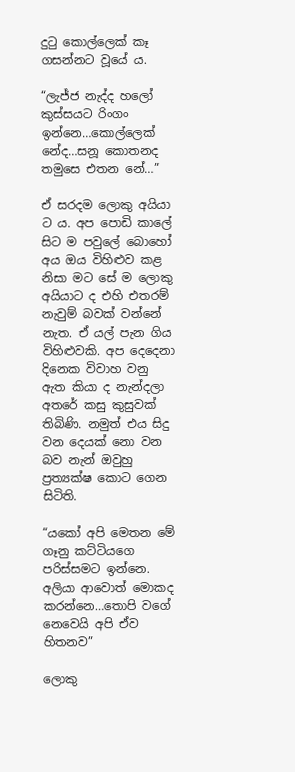දුටු කොල්ලෙක් කෑ ගසන්නට වූයේ ය.

“ලැජ්ජ නැද්ද හලෝ කුස්සයට රිංගං ඉන්නෙ…කොල්ලෙක් නේද…සනූ කොතනද තමුසෙ එතන නේ…”

ඒ සරදම ලොකු අයියා ට ය. අප පොඩි කාලේ සිට ම පවුලේ බොහෝ අය ඔය විහිළුව කළ නිසා මට සේ ම ලොකු අයියාට ද එහි එතරම් නැවුම් බවක් වන්නේ නැත. ඒ යල් පැන ගිය විහිළුවකි. අප දෙදෙනා දිනෙක විවාහ වනු ඇත කියා ද නැන්දලා අතරේ කසු කුසුවක් තිබිණි. නමුත් එය සිදු වන දෙයක් නො වන බව නැන් ඔවුහු ප්‍රත්‍යක්ෂ කොට ගෙන සිටිති.

“යකෝ අපි මෙතන මේ ගෑනු කට්ටියගෙ පරිස්සමට ඉන්නෙ. අලියා ආවොත් මොකද කරන්නෙ…තොපි වගේ නෙවෙයි අපි ඒව හිතනව”

ලොකු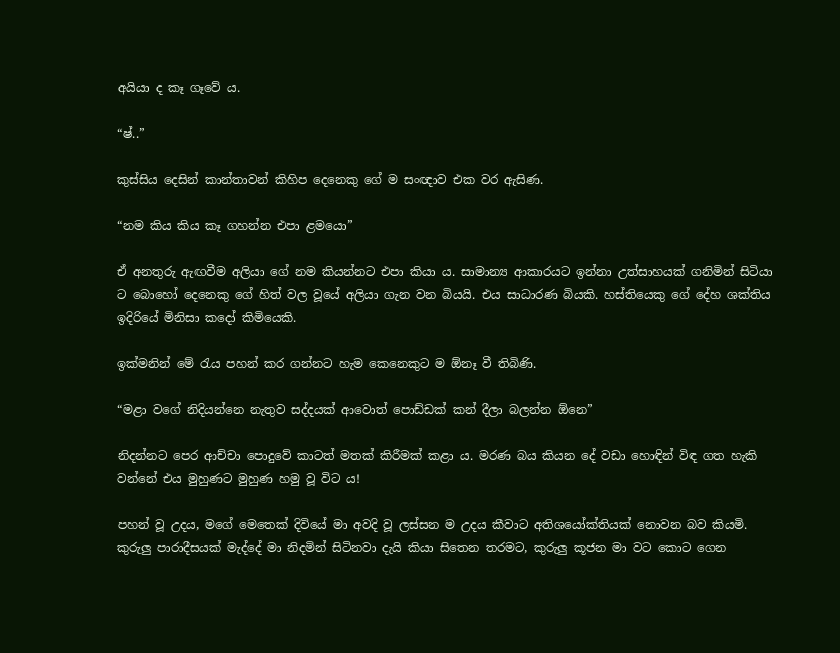අයියා ද කෑ ගෑවේ ය.

“ෂ්..”

කුස්සිය දෙසින් කාන්තාවන් කිහිප දෙනෙකු ගේ ම සංඥාව එක වර ඇසිණ.

“නම කිය කිය කෑ ගහන්න එපා ළමයො”

ඒ අනතුරු ඇඟවීම අලියා ගේ නම කියන්නට එපා කියා ය. සාමාන්‍ය ආකාරයට ඉන්නා උත්සාහයක් ගනිමින් සිටියා ට බොහෝ දෙනෙකු ගේ හිත් වල වූයේ අලියා ගැන වන බියයි. එය සාධාරණ බියකි. හස්තියෙකු ගේ දේහ ශක්තිය ඉදිරියේ මිනිසා කදෝ කිමියෙකි.

ඉක්මනින් මේ රැය පහන් කර ගන්නට හැම කෙනෙකුට ම ඕනෑ වී තිබිණි.

“මළා වගේ නිදියන්නෙ නැතුව සද්දයක් ආවොත් පොඩ්ඩක් කන් දීලා බලන්න ඕනෙ”

නිදන්නට පෙර ආච්චා පොදුවේ කාටත් මතක් කිරීමක් කළා ය. මරණ බය කියන දේ වඩා හොඳින් විඳ ගත හැකි වන්නේ එය මුහුණට මුහුණ හමු වූ විට ය!

පහන් වූ උදය, මගේ මෙතෙක් දිවියේ මා අවදි වූ ලස්සන ම උදය කීවාට අතිශයෝක්තියක් නොවන බව කියමි. කුරුලු පාරාදීසයක් මැද්දේ මා නිදමින් සිටිනවා දැයි කියා සිතෙන තරමට, කුරුලු කූජන මා වට කොට ගෙන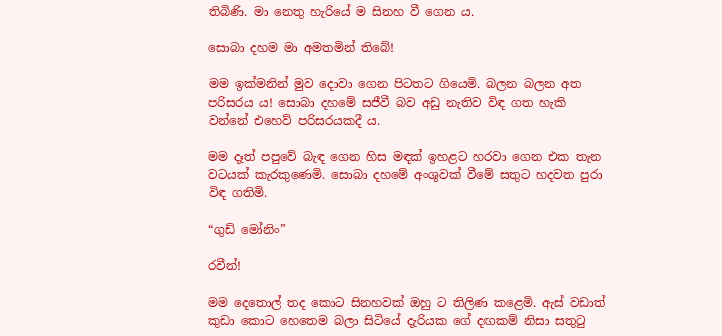තිබිණි. මා නෙතු හැරියේ ම සිනහ වී ගෙන ය.

සොබා දහම මා අමතමින් තිබේ!

මම ඉක්මනින් මුව දොවා ගෙන පිටතට ගියෙමි. බලන බලන අත පරිසරය ය! සොබා දහමේ සජීවී බව අඩු නැතිව විඳ ගත හැකි වන්නේ එහෙව් පරිසරයකදී ය.

මම දෑත් පපුවේ බැඳ ගෙන හිස මඳක් ඉහළට හරවා ගෙන එක තැන වටයක් කැරකුණෙමි. සොබා දහමේ අංශුවක් වීමේ සතුට හදවත පුරා විඳ ගතිමි.

“ගුඩ් මෝනිං”

රවීන්!

මම දෙතොල් තද කොට සිනහවක් ඔහු ට තිලිණ කළෙමි. ඇස් වඩාත් කුඩා කොට හෙතෙම බලා සිටියේ දැරියක ගේ දඟකම් නිසා සතුටු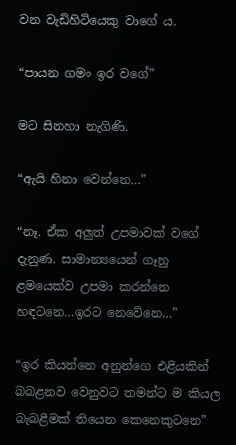වන වැඩිහිටියෙකු වාගේ ය.

“පායන ගමං ඉර වගේ”

මට සිනහා නැගිණි.

“ඇයි හිනා වෙන්නෙ…”

“නෑ. ඒක අලුත් උපමාවක් වගේ දැනුණ. සාමාන්‍යයෙන් ගෑනු ළමයෙක්ව උපමා කරන්නෙ හඳටනෙ…ඉරට නෙවේනෙ…”

“ඉර කියන්නෙ අනුන්ගෙ එළියකින් බබළනව වෙනුවට තමන්ට ම කියල බැබළීමක් තියෙන කෙනෙකුටනෙ”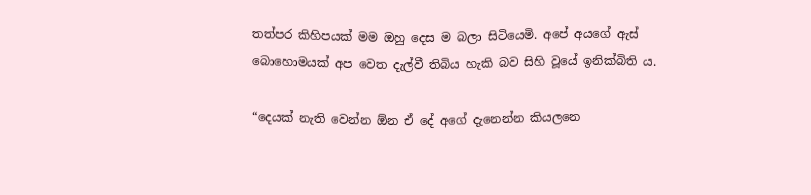තත්පර කිහිපයක් මම ඔහු දෙස ම බලා සිටියෙමි. අපේ අයගේ ඇස් බොහොමයක් අප වෙත දැල්වී තිබිය හැකි බව සිහි වූයේ ඉනික්බිති ය.

“දෙයක් නැති වෙන්න ඕන ඒ දේ අගේ දැනෙන්න කියලනෙ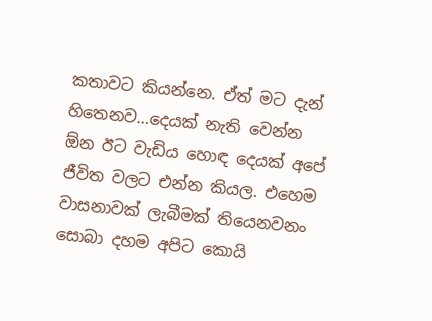කතාවට කියන්නෙ. ඒත් මට දැන් හිතෙනව…දෙයක් නැති වෙන්න ඕන ඊට වැඩිය හොඳ දෙයක් අපේ ජීවිත වලට එන්න කියල. එහෙම වාසනාවක් ලැබීමක් තියෙනවනං සොබා දහම අපිට කොයි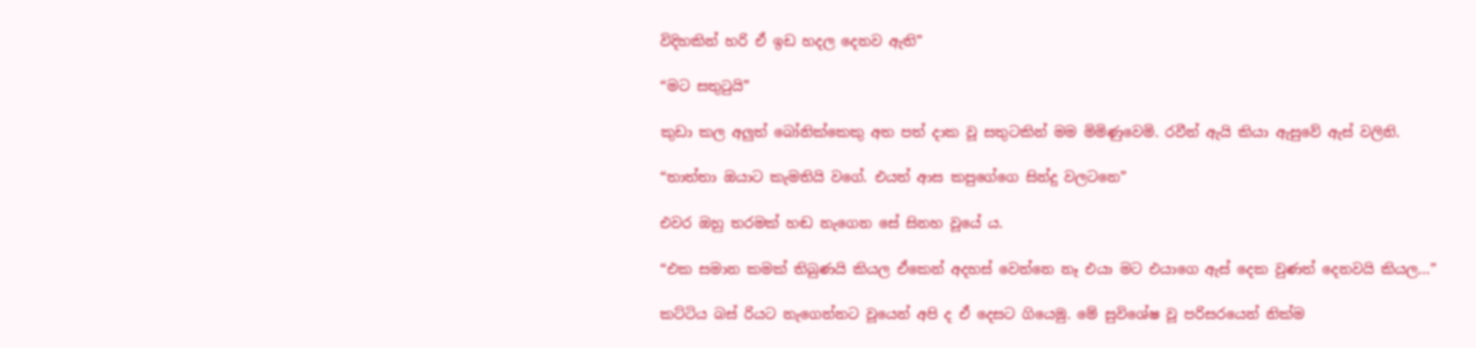විදිහකින් හරි ඒ ඉඩ හදල දෙනව ඇති”

“මට සතුටුයි”

කුඩා කල අලුත් බෝනික්කෙකු අත පත් දාක වූ සතුටකින් මම මිමිණුවෙමි. රවීන් ඇයි කියා ඇසුවේ ඇස් වලිනි.

“තාත්තා ඔයාට කැමතියි වගේ. එයත් ආස කපුගේගෙ සින්දු වලටනෙ”

එවර ඔහු තරමක් හඬ නැගෙන සේ සිනහ වූයේ ය.

“එක සමාන කමක් තිබුණයි කියල ඒකෙන් අදහස් වෙන්නෙ නෑ එයා මට එයාගෙ ඇස් දෙක වුණත් දෙනවයි කියල…”

කට්ටිය බස් රියට නැගෙන්නට වූයෙන් අපි ද ඒ දෙසට ගියෙමු. මේ සුවිශේෂ වූ පරිසරයෙන් නික්ම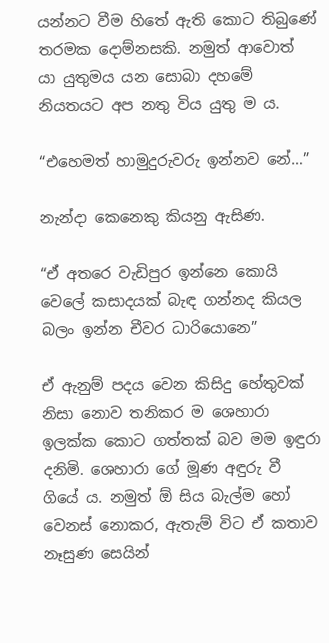යන්නට වීම හිතේ ඇති කොට තිබුණේ තරමක දොම්නසකි. නමුත් ආවොත් යා යුතුමය යන සොබා දහමේ නියතයට අප නතු විය යුතු ම ය.

“එහෙමත් හාමුදුරුවරු ඉන්නව නේ…”

නැන්දා කෙනෙකු කියනු ඇසිණ.

“ඒ අතරෙ වැඩිපුර ඉන්නෙ කොයි වෙලේ කසාදයක් බැඳ ගන්නද කියල බලං ඉන්න චීවර ධාරියොනෙ”

ඒ ඇනුම් පදය වෙන කිසිදු හේතුවක් නිසා නොව තනිකර ම ශෙහාරා ඉලක්ක කොට ගත්තක් බව මම ඉඳුරා දනිමි. ශෙහාරා ගේ මූණ අඳුරු වී ගියේ ය. නමුත් ඕ සිය බැල්ම හෝ වෙනස් නොකර, ඇතැම් විට ඒ කතාව නෑසුණ සෙයින්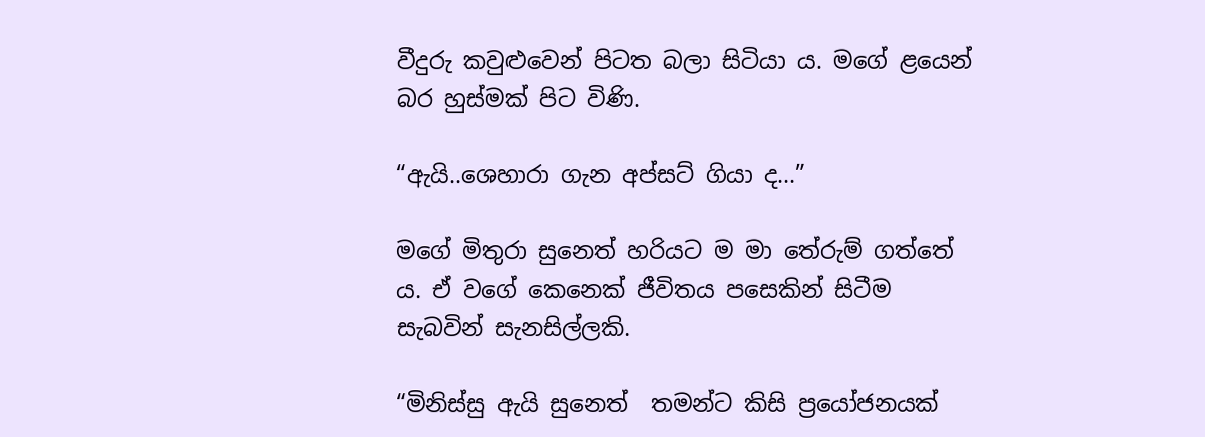වීදුරු කවුළුවෙන් පිටත බලා සිටියා ය. මගේ ළයෙන් බර හුස්මක් පිට විණි.

“ඇයි..ශෙහාරා ගැන අප්සට් ගියා ද…”

මගේ මිතුරා සුනෙත් හරියට ම මා තේරුම් ගත්තේ ය. ඒ වගේ කෙනෙක් ජීවිතය පසෙකින් සිටීම සැබවින් සැනසිල්ලකි.

“මිනිස්සු ඇයි සුනෙත්  තමන්ට කිසි ප්‍රයෝජනයක්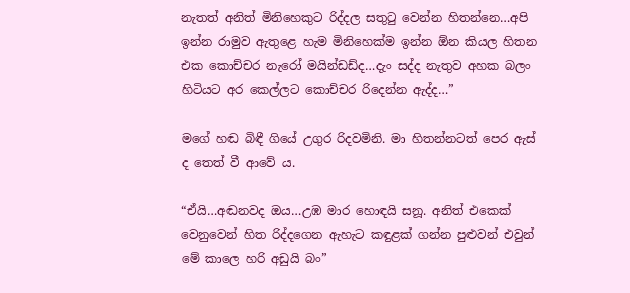නැතත් අනිත් මිනිහෙකුට රිද්දල සතුටු වෙන්න හිතන්නෙ…අපි ඉන්න රාමුව ඇතුළෙ හැම මිනිහෙක්ම ඉන්න ඕන කියල හිතන එක කොච්චර නැරෝ මයින්ඩඩ්ද…දැං සද්ද නැතුව අහක බලං හිටියට අර කෙල්ලට කොච්චර රිදෙන්න ඇද්ද…”

මගේ හඬ බිඳී ගියේ උගුර රිදවමිනි. මා හිතන්නටත් පෙර ඇස් ද තෙත් වී ආවේ ය.

“ඒයි…අඬනවද ඔය…උඹ මාර හොඳයි සනූ. අනිත් එකෙක් වෙනුවෙන් හිත රිද්දගෙන ඇහැට කඳුළක් ගන්න පුළුවන් එවුන් මේ කාලෙ හරි අඩුයි බං”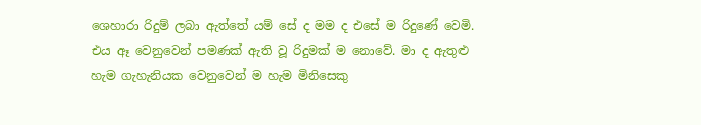ශෙහාරා රිදුම් ලබා ඇත්තේ යම් සේ ද මම ද එසේ ම රිදුණේ වෙමි. එය ඈ වෙනුවෙන් පමණක් ඇති වූ රිදුමක් ම නොවේ. මා ද ඇතුළු හැම ගැහැනියක වෙනුවෙන් ම හැම මිනිසෙකු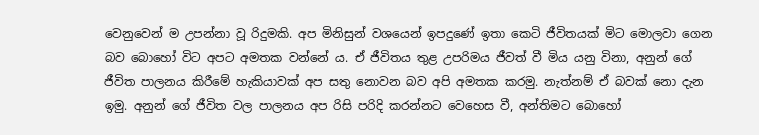වෙනුවෙන් ම උපන්නා වූ රිදුමකි. අප මිනිසුන් වශයෙන් ඉපදුණේ ඉතා කෙටි ජීවිතයක් මිට මොලවා ගෙන බව බොහෝ විට අපට අමතක වන්නේ ය. ඒ ජීවිතය තුළ උපරිමය ජීවත් වී මිය යනු විනා, අනුන් ගේ ජීවිත පාලනය කිරීමේ හැකියාවක් අප සතු නොවන බව අපි අමතක කරමු. නැත්නම් ඒ බවක් නො දැන ඉමු. අනුන් ගේ ජීවිත වල පාලනය අප රිසි පරිදි කරන්නට වෙහෙස වී, අන්තිමට බොහෝ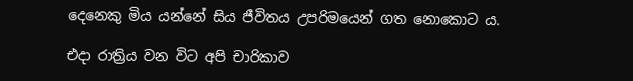දෙනෙකු මිය යන්නේ සිය ජීවිතය උපරිමයෙන් ගත නොකොට ය.

එදා රාත්‍රිය වන විට අපි චාරිකාව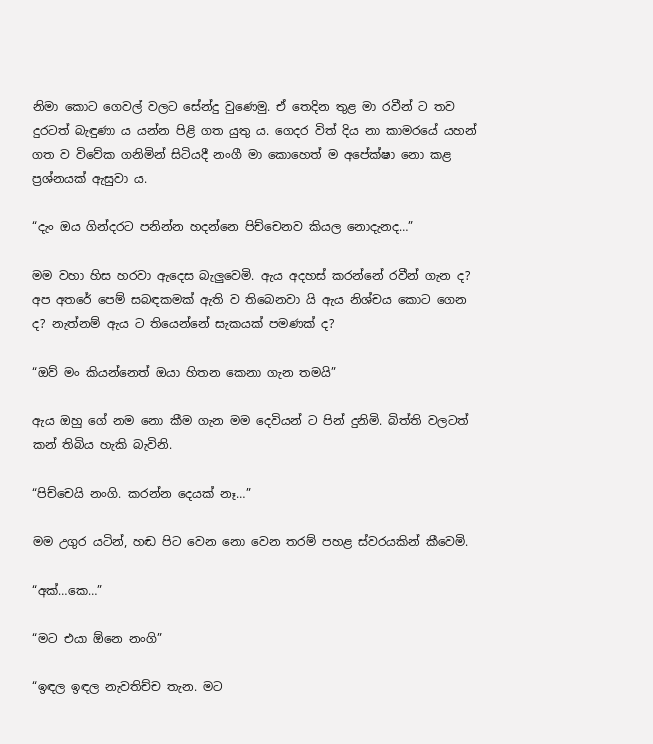නිමා කොට ගෙවල් වලට සේන්දු වුණෙමු. ඒ තෙදින තුළ මා රවීන් ට තව දුරටත් බැඳුණා ය යන්න පිළි ගත යුතු ය. ගෙදර විත් දිය නා කාමරයේ යහන් ගත ව විවේක ගනිමින් සිටියදී නංගී මා කොහෙත් ම අපේක්ෂා නො කළ ප්‍රශ්නයක් ඇසුවා ය.

“දැං ඔය ගින්දරට පනින්න හදන්නෙ පිච්චෙනව කියල නොදැනද…”

මම වහා හිස හරවා ඇදෙස බැලුවෙමි. ඇය අදහස් කරන්නේ රවීන් ගැන ද? අප අතරේ පෙම් සබඳකමක් ඇති ව තිබෙනවා යි ඇය නිශ්චය කොට ගෙන ද? නැත්නම් ඇය ට තියෙන්නේ සැකයක් පමණක් ද?

“ඔව් මං කියන්නෙත් ඔයා හිතන කෙනා ගැන තමයි”

ඇය ඔහු ගේ නම නො කීම ගැන මම දෙවියන් ට පින් දුනිමි. බිත්ති වලටත් කන් තිබිය හැකි බැවිනි.

“පිච්චෙයි නංගි. කරන්න දෙයක් නෑ…”

මම උගුර යටින්, හඬ පිට වෙන නො වෙන තරම් පහළ ස්වරයකින් කීවෙමි.

“අක්…කෙ…”

“මට එයා ඕනෙ නංගි”

“ඉඳල ඉඳල නැවතිච්ච තැන. මට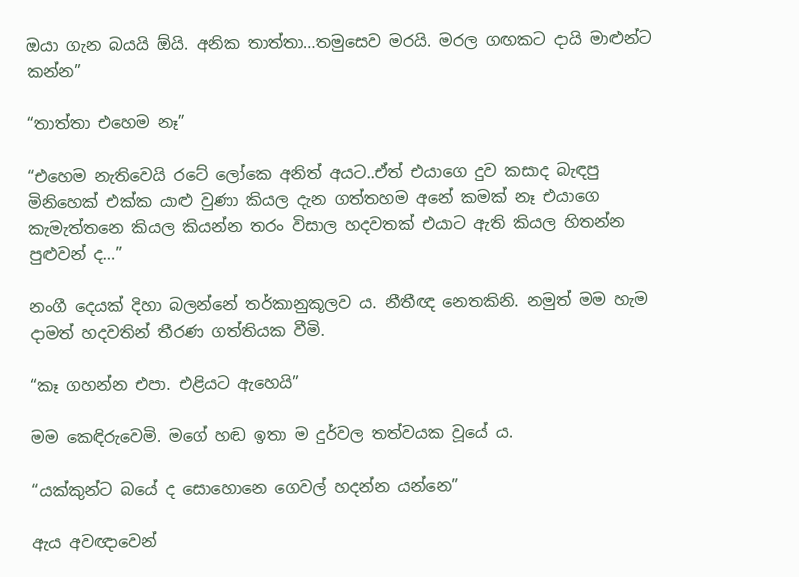ඔයා ගැන බයයි ඕයි. අනික තාත්තා…තමුසෙව මරයි. මරල ගඟකට දායි මාළුන්ට කන්න”

“තාත්තා එහෙම නෑ”

“එහෙම නැතිවෙයි රටේ ලෝකෙ අනිත් අයට..ඒත් එයාගෙ දුව කසාද බැඳපු මිනිහෙක් එක්ක යාළු වුණා කියල දැන ගත්තහම අනේ කමක් නෑ එයාගෙ කැමැත්තනෙ කියල කියන්න තරං විසාල හදවතක් එයාට ඇති කියල හිතන්න පුළුවන් ද…”

නංගී දෙයක් දිහා බලන්නේ තර්කානුකූලව ය. නීතීඥ නෙතකිනි. නමුත් මම හැම දාමත් හදවතින් තීරණ ගත්තියක වීමි.

“කෑ ගහන්න එපා. එළියට ඇහෙයි”

මම කෙඳිරුවෙමි. මගේ හඬ ඉතා ම දුර්වල තත්වයක වූයේ ය.

“යක්කුන්ට බයේ ද සොහොනෙ ගෙවල් හදන්න යන්නෙ”

ඇය අවඥාවෙන්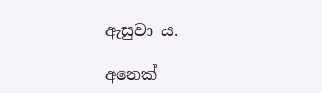ඇසුවා ය.

අනෙක්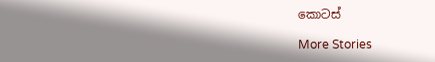කොටස්

More Stories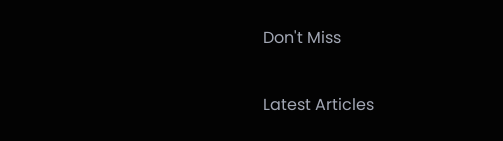Don't Miss


Latest Articles